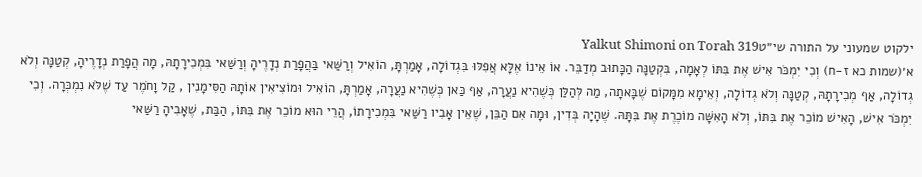ילקוט שמעוני על התורה שי״טYalkut Shimoni on Torah 319
א׳(שמות כא ז-ח) וְכִי יִמְכֹּר אִישׁ אֶת בִּתּוֹ לְאָמָה, בִּקְטַנָּה הַכָּתוּב מְדַבֵּר. אוֹ אֵינוֹ אֶלָּא אֲפִלּוּ בִּגְדוֹלָה, אָמַרְתָּ, הוֹאִיל וְרַשַּׁאי בַּהֲפָרַת נְדָרֶיהָ וְרַשַּׁאי בִּמְכִירָתָהּ, מָה הֲפָרַת נְדָרֶיהָ, קְטַנָּה וְלֹא גְדוֹלָה, אַף מְכִירָתָהּ, קְטַנָּה וְלֹא גְדוֹלָה, וְאֵימָא מִמָּקוֹם שֶׁבָּאתָה, מַה לְּהַלַּן כְּשֶׁהִיא נַעֲרָה, אַף כַּאן כְּשֶׁהִיא נַעֲרָה, אָמַרְתָּ, הוֹאִיל וּמוֹצִיאִין אוֹתָהּ הַסִּימָנִין , קַל וָחֹמֶר עַד שֶׁלֹּא נִמְכְּרָה. וְכִי יִמְכֹּר אִישׁ, הָאִישׁ מוֹכֵר אֶת בִּתּוֹ, וְלֹא הָאִשָּׁה מוֹכֶרֶת אֶת בִּתָּהּ. שֶׁהָיָה בְּדִין, וּמָה אִם הַבֵּן, שֶׁאֵין אָבִיו רַשַּׁאי בִּמְכִירָתוֹ, הֲרֵי הוּא מוֹכֵר אֶת בִּתּוֹ, הַבַּת, שֶׁאָבִיהָ רַשַּׁאי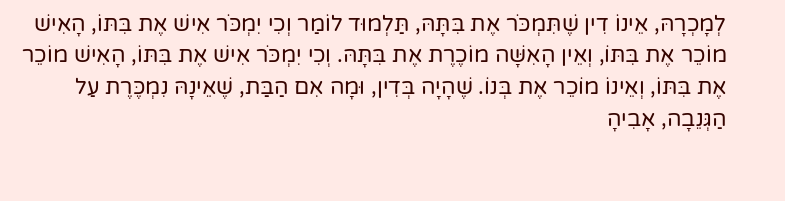לְמָכְרָהּ, אֵינוֹ דִין שֶׁתִּמְכֹּר אֶת בִּתָּהּ, תַּלְמוּד לוֹמַר וְכִי יִמְכֹּר אִישׁ אֶת בִּתּוֹ, הָאִישׁ מוֹכֵר אֶת בִּתּוֹ, וְאֵין הָאִשָּׁה מוֹכֶרֶת אֶת בִּתָּהּ. וְכִי יִמְכֹּר אִישׁ אֶת בִּתּוֹ, הָאִישׁ מוֹכֵר אֶת בִּתּוֹ, וְאֵינוֹ מוֹכֵר אֶת בְּנוֹ. שֶׁהָיָה בְּדִין, וּמָה אִם הַבַּת, שֶׁאֵינָהּ נִמְכֶּרֶת עַל הַגְּנֵבָה, אָבִיהָ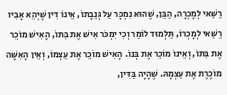רַשַּׁאי לְמָכְרָה, הַבֵּן, שֶׁהוּא נִמְכָּר עַל גְּנֵבָתוֹ, אֵינוֹ דִין שֶׁיְהֵא אָבִיו רַשַּׁאי לְמָכְרוֹ, תַּלְמוּד לוֹמַר וְכִי יִמְכֹּר אִישׁ אֶת בִּתּוֹ, הָאִישׁ מוֹכֵר אֶת בִּתּוֹ, וְאֵינוֹ מוֹכֵר אֶת בְּנוֹ. הָאִישׁ מוֹכֵר אֶת עַצְמוֹ, וְאֵין הָאִשָּׁה מוֹכֶרֶת אֶת עַצְמָהּ. שֶׁהָיָה בַּדִּין,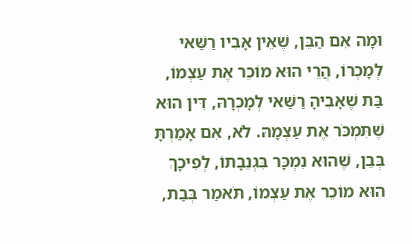וּמָה אִם הַבֵּן, שֶׁאֵין אָבִיו רַשַּׁאי לְמָכְרוֹ, הֲרֵי הוּא מוֹכֵר אֶת עַצְמוֹ, בַּת שֶׁאָבִיהָ רַשַּׁאי לְמָכְרָהּ, דִּין הוּא שֶׁתִּמְכֹּר אֶת עַצְמָהּ. לֹא, אִם אָמַרְתָּ בְּבֵן, שֶׁהוּא נִמְכָּר בִּגְנֵבָתוֹ, לְפִיכָךְ הוּא מוֹכֵר אֶת עַצְמוֹ, תֹּאמַר בְּבַת,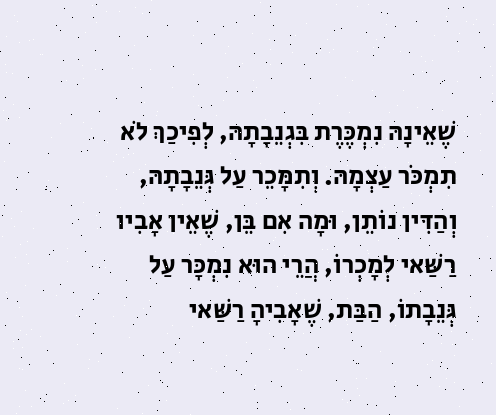שֶׁאֵינָהּ נִמְכֶּרֶת בִּגְנֵבָתָהּ, לְפִיכַךְ לֹא תִמְכֹּר עַצְמָהּ. וְתִמָּכֵר עַל גְּנֵבָתָהּ, וְהַדִּין נוֹתֵן, וּמָה אִם בֵּן, שֶׁאֵין אָבִיו רַשַּׁאי לְמָכְרוֹ, הֲרֵי הוּא נִמְכָּר עַל גְּנֵבָתוֹ, הַבַּת, שֶׁאָבִיהָ רַשַּׁאי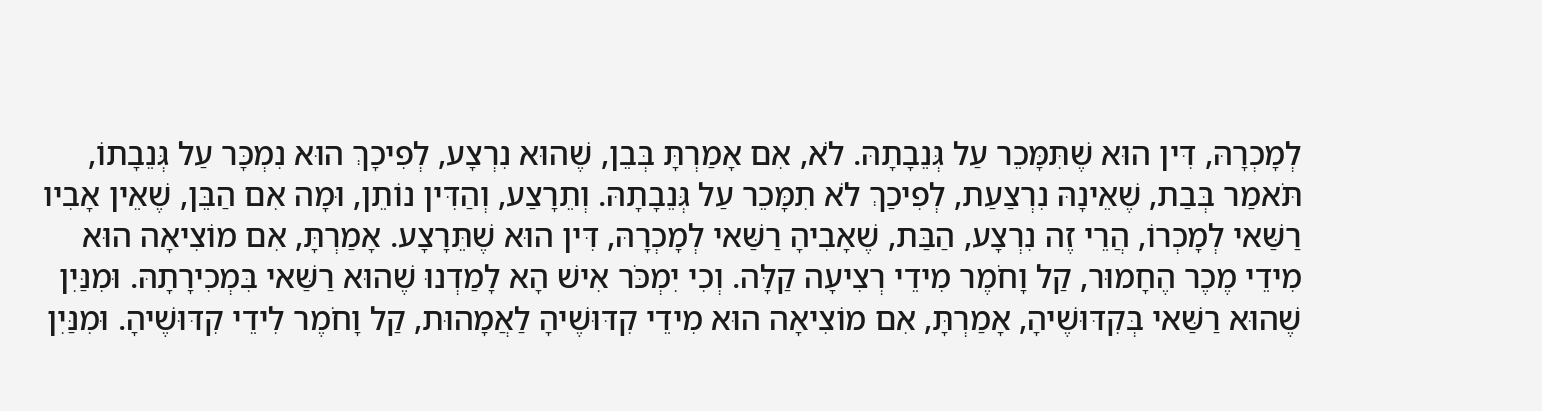לְמָכְרָהּ, דִּין הוּא שֶׁתִּמָּכֵר עַל גְּנֵבָתָהּ. לֹא, אִם אָמַרְתָּ בְּבֵן, שֶׁהוּא נִרְצָע, לְפִיכָךְ הוּא נִמְכָּר עַל גְּנֵבָתוֹ, תֹּאמַר בְּבַת, שֶׁאֵינָהּ נִרְצַעַת, לְפִיכַךְ לֹא תִמָּכֵר עַל גְּנֵבָתָהּ. וְתֵרָצַע, וְהַדִּין נוֹתֵן, וּמָה אִם הַבֵּן, שֶׁאֵין אָבִיו רַשַּׁאי לְמָכְרוֹ, הֲרֵי זֶה נִרְצָע, הַבַּת, שֶׁאָבִיהָ רַשַּׁאי לְמָכְרָהּ, דִּין הוּא שֶׁתֵּרָצָע. אָמַרְתָּ, אִם מוֹצִיאָה הוּא מִידֵי מֶכֶר הֶחָמוּר, קַל וָחֹמֶר מִידֵי רְצִיעָה קַלָּה. וְכִי יִמְכֹּר אִישׁ הָא לָמַדְנוּ שֶׁהוּא רַשַּׁאי בִּמְכִירָתָהּ. וּמִנַּיִן שֶׁהוּא רַשַּׁאי בְּקִדּוּשֶׁיהָ, אָמַרְתָּ, אִם מוֹצִיאָה הוּא מִידֵי קִדּוּשֶׁיהָ לַאֲמָהוּת, קַל וָחֹמֶר לִידֵי קִדּוּשֶׁיהָ. וּמִנַּיִן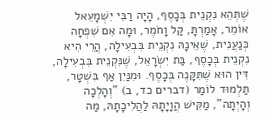שֶׁתְּהֵא נִקְנֵית בְּכָסֶף, הָיָה רַבִּי יִשְׁמָעֵאל אוֹמֵר, אָמַרְתָּ, קַל וָחֹמֶר, וּמָה אִם שִׁפְחָה כְּנַעֲנִית, שֶׁאֵינָהּ נִקְנֵית בִּבְעִילָה, הֲרֵי הִיא נִקְנֵית בְּכָסֶף, בַּת יִשְׂרָאֵל, שֶׁנִּקְנֵית בִּבְעִילָה, דִּין הוּא שֶׁתִּקָּנֶה בְּכָסֶף. וּמִנַּיִן אַף בִּשְׁטָר, תַּלְמוּד לוֹמַר (דברים כד, ב) "וְהָלְכָה וְהָיְתָה", מַקִּישׁ הֲוָיָתָהּ לַהֲלִיכָתָהּ, מַה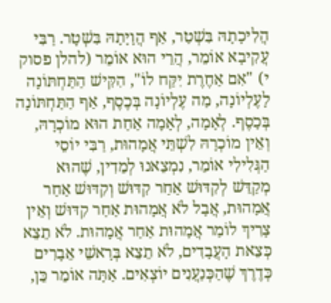הֲלִיכָתָהּ בִּשְׁטַר, אַף הֲוָיָתָהּ בִּשְׁטָר. רַבִּי עֲקִיבָא אוֹמֵר, הֲרֵי הוּא אוֹמֵר (להלן פסוק י) "אִם אַחֶרֶת יִקַּח לוֹ", הִקִּישׁ הַתַּחְתּוֹנָה לָעֶלְיוֹנָה, מַה עֶלְיוֹנָה בְּכֶסֶף, אַף הַתַּחְתּוֹנָה בְּכָסֶף. לְאָמָה, לְאָמָה אַחַת הוּא מוֹכְרָהּ, וְאֵין מוֹכְרָהּ לִשְׁתֵּי אֲמָהוּת, רַבִּי יוֹסֵי הַגְּלִילִי אוֹמֵר, נִמְצֵאנוּ לְמֵדִין, שֶׁהוּא מְקַדֵּשׁ לְקִדּוּשׁ אַחַר קִדּוּשׁ וְקִדּוּשׁ אַחַר אֲמָהוּת, אֲבָל לֹא אֲמָהוּת אַחַר קִדּוּשׁ וְאֵין צָרִיךְ לוֹמַר אֲמָהוּת אַחַר אֲמָהוּת. לֹא תֵצֵא כְּצֵאת הָעֲבָדִים, לֹא תֵצֵא בְּרָאשֵׁי אֵבָרִים כְּדֶרֶךְ שֶׁהַכְּנַעֲנִים יוֹצְאִים. אַתָּה אוֹמֵר כֵּן,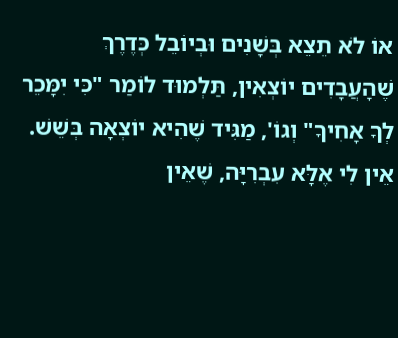אוֹ לֹא תֵצֵא בְּשָׁנִים וּבְיוֹבֵל כְּדֶרֶךְ שֶׁהָעֲבָדִים יוֹצְאִין, תַּלְמוּד לוֹמַר "כִּי יִמָּכֵר לְךָ אָחִיךָ" וְגוֹ', מַגִּיד שֶׁהִיא יוֹצְאָה בְּשֵׁשׁ. אֵין לִי אֶלָּא עִבְרִיָּה, שֶׁאֵין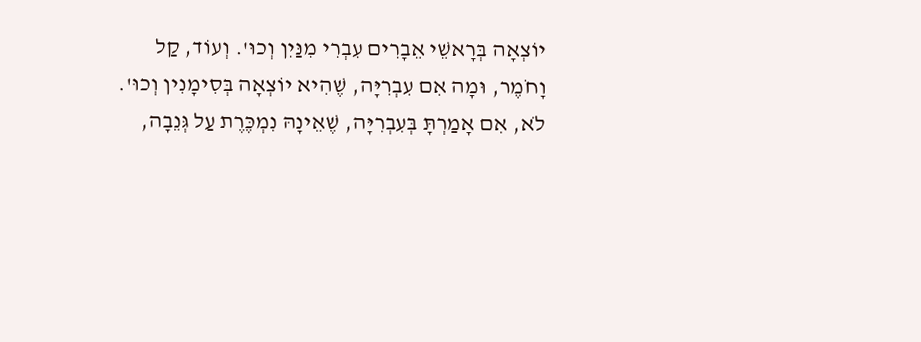יוֹצְאָה בְּרָאשֵׁי אֵבָרִים עִבְרִי מִנַּיִן וְכוּ'. וְעוֹד, קַל וָחֹמֶר, וּמָה אִם עִבְרִיָּה, שֶׁהִיא יוֹצְאָה בְּסִימָנִין וְכוּ'. לֹא, אִם אָמַרְתָּ בְּעִבְרִיָּה, שֶׁאֵינָהּ נִמְכֶּרֶת עַל גְּנֵבָה,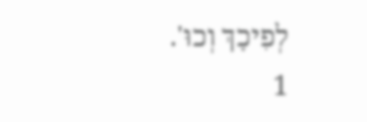לְפִיכָךְ וְכוּ'.
1